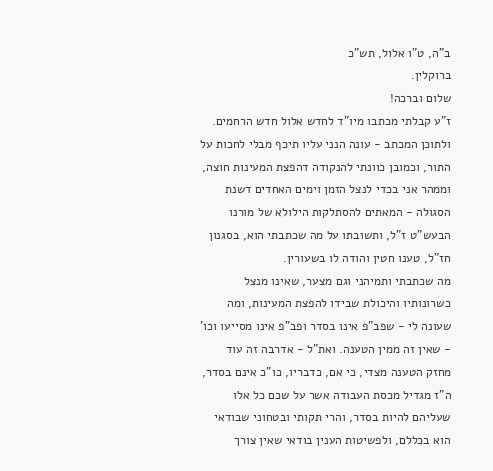ב"ה, ט"ו אלול, תש"כ
ברוקלין.
שלום וברכה!
ז"ע קבלתי מכתבו מיו"ד לחדש אלול חדש הרחמים. ולתוכן המכתב - עונה הנני עליו תיכף מבלי לחכות על התור, וכמובן כוונתי להנקודה דהפצת המעינות חוצה, וממהר אני בכדי לנצל הזמן וימים האחדים דשנת הסגולה - המאתים להסתלקות הילולא של מורנו הבעש"ט ז"ל, ותשובתו על מה שכתבתי הוא, בסגנון חז"ל, טענו חטין והודה לו בשעורין.
מה שכתבתי ותמיהני וגם מצער, שאינו מנצל כשרונותיו והיכולת שבידו להפצת המעינות, ומה שעונה לי - שפב"פ אינו בסדר ופב"פ אינו מסייעו וכו' - שאין זה ממין הטענה. ואת"ל - אדרבה זה עוד מחזק הטענה מצדי, כי אם, כדבריו, כו"כ אינם בסדר, ה"ז מגדיל מכסת העבודה אשר על שכם כל אלו שעליהם להיות בסדר, והרי תקותי ובטחוני שבודאי הוא בכללם, ולפשיטות הענין בודאי שאין צורך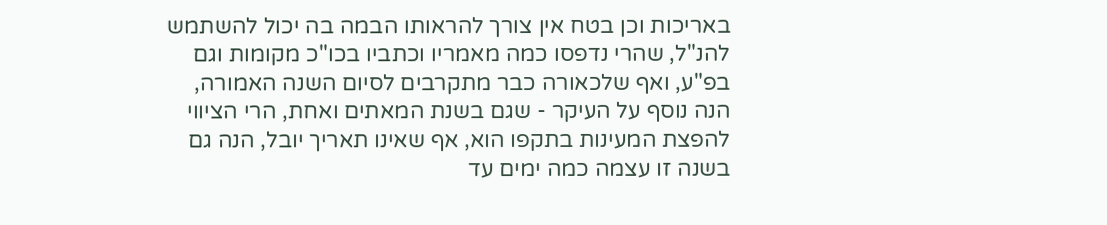באריכות וכן בטח אין צורך להראותו הבמה בה יכול להשתמש להנ"ל, שהרי נדפסו כמה מאמריו וכתביו בכו"כ מקומות וגם בפ"ע, ואף שלכאורה כבר מתקרבים לסיום השנה האמורה, הנה נוסף על העיקר - שגם בשנת המאתים ואחת, הרי הציווי להפצת המעינות בתקפו הוא, אף שאינו תאריך יובל, הנה גם בשנה זו עצמה כמה ימים עד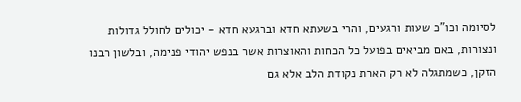לסיומה וכו"כ שעות ורגעים, והרי בשעתא חדא וברגעא חדא - יכולים לחולל גדולות ונצורות, באם מביאים בפועל כל הכחות והאוצרות אשר בנפש יהודי פנימה, ובלשון רבנו הזקן, כשמתגלה לא רק הארת נקודת הלב אלא גם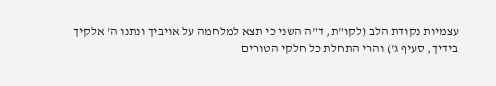עצמיות נקודת הלב (לקו"ת, ד"ה השני כי תצא למלחמה על אויביך ונתנו ה' אלקיך בידיך, סעיף ג') והרי התחלת כל חלקי הטורים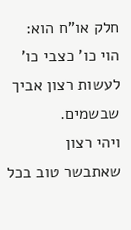חלק או"ח הוא: הוי כו' כצבי כו' לעשות רצון אביך שבשמים.
ויהי רצון שאתבשר טוב בכל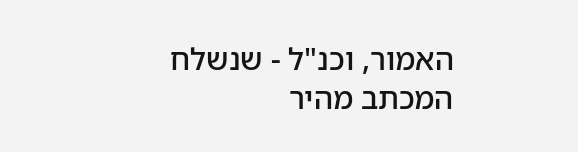האמור, וכנ"ל - שנשלח המכתב מהיר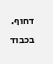דחוף.
בכבוד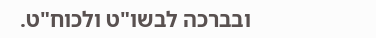ובברכה לבשו"ט ולכוח"ט.